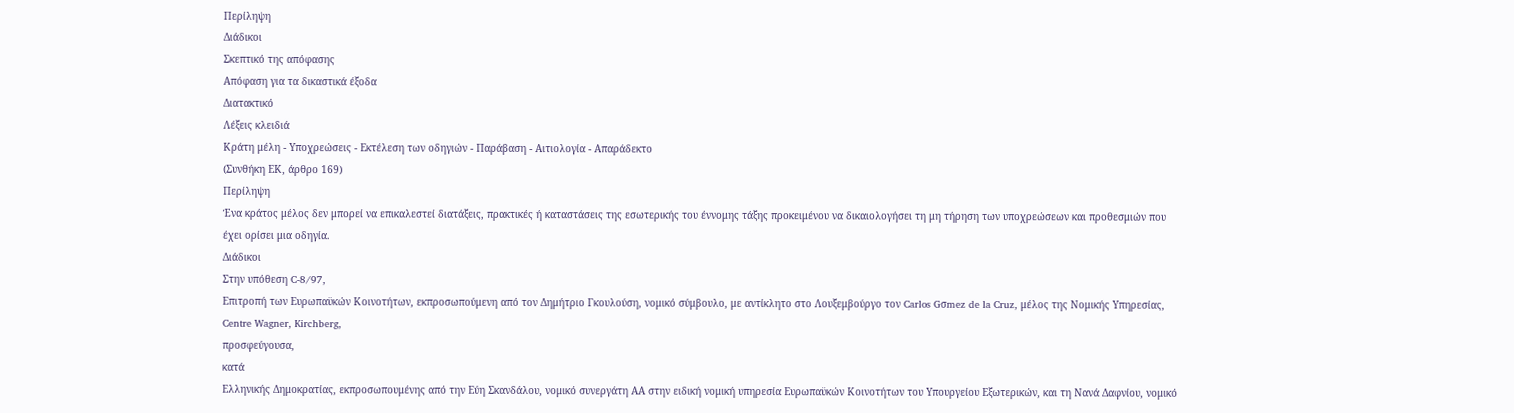Περίληψη
Διάδικοι
Σκεπτικό της απόφασης
Απόφαση για τα δικαστικά έξοδα
Διατακτικό
Λέξεις κλειδιά
Κράτη μέλη - Υποχρεώσεις - Εκτέλεση των οδηγιών - Παράβαση - Αιτιολογία - Απαράδεκτο
(Συνθήκη ΕΚ, άρθρο 169)
Περίληψη
Ένα κράτος μέλος δεν μπορεί να επικαλεστεί διατάξεις, πρακτικές ή καταστάσεις της εσωτερικής του έννομης τάξης προκειμένου να δικαιολογήσει τη μη τήρηση των υποχρεώσεων και προθεσμιών που έχει ορίσει μια οδηγία.
Διάδικοι
Στην υπόθεση C-8/97,
Επιτροπή των Ευρωπαϋκών Κοινοτήτων, εκπροσωπούμενη από τον Δημήτριο Γκουλούση, νομικό σύμβουλο, με αντίκλητο στο Λουξεμβούργο τον Carlos Gσmez de la Cruz, μέλος της Νομικής Υπηρεσίας, Centre Wagner, Kirchberg,
προσφεύγουσα,
κατά
Ελληνικής Δημοκρατίας, εκπροσωπουμένης από την Εύη Σκανδάλου, νομικό συνεργάτη ΑΑ στην ειδική νομική υπηρεσία Ευρωπαϋκών Κοινοτήτων του Υπουργείου Εξωτερικών, και τη Νανά Δαφνίου, νομικό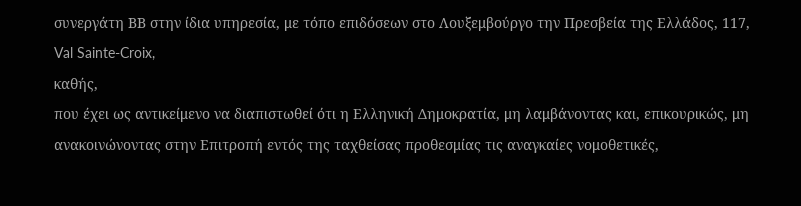συνεργάτη ΒΒ στην ίδια υπηρεσία, με τόπο επιδόσεων στο Λουξεμβούργο την Πρεσβεία της Ελλάδος, 117, Val Sainte-Croix,
καθής,
που έχει ως αντικείμενο να διαπιστωθεί ότι η Eλληνική Δημοκρατία, μη λαμβάνοντας και, επικουρικώς, μη ανακοινώνοντας στην Επιτροπή εντός της ταχθείσας προθεσμίας τις αναγκαίες νομοθετικές,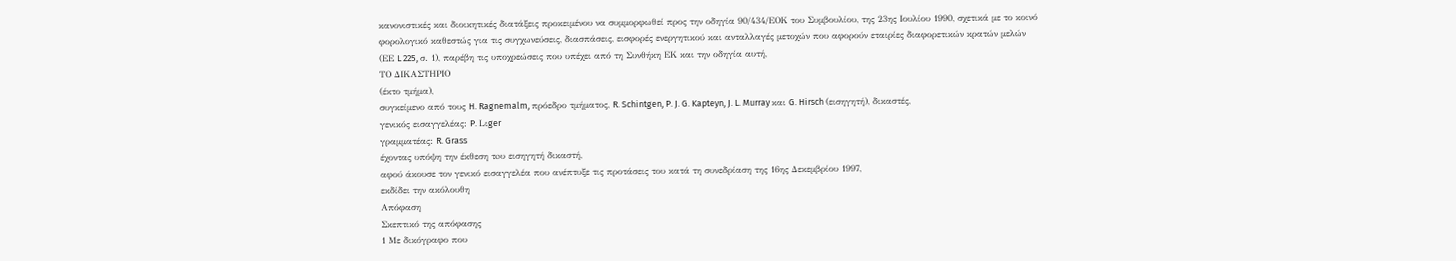κανονιστικές και διοικητικές διατάξεις προκειμένου να συμμορφωθεί προς την οδηγία 90/434/ΕΟΚ του Συμβουλίου, της 23ης Ιουλίου 1990, σχετικά με το κοινό φορολογικό καθεστώς για τις συγχωνεύσεις, διασπάσεις, εισφορές ενεργητικού και ανταλλαγές μετοχών που αφορούν εταιρίες διαφορετικών κρατών μελών (ΕΕ L 225, σ. 1), παρέβη τις υποχρεώσεις που υπέχει από τη Συνθήκη ΕΚ και την οδηγία αυτή,
ΤΟ ΔΙΚΑΣΤΗΡΙΟ
(έκτο τμήμα),
συγκείμενο από τους H. Ragnemalm, πρόεδρο τμήματος, R. Schintgen, P. J. G. Kapteyn, J. L. Murray και G. Hirsch (εισηγητή), δικαστές,
γενικός εισαγγελέας: P. Lιger
γραμματέας: R. Grass
έχοντας υπόψη την έκθεση τoυ εισηγητή δικαστή,
αφού άκουσε τον γενικό εισαγγελέα που ανέπτυξε τις προτάσεις του κατά τη συνεδρίαση της 16ης Δεκεμβρίου 1997,
εκδίδει την ακόλουθη
Απόφαση
Σκεπτικό της απόφασης
1 Με δικόγραφο που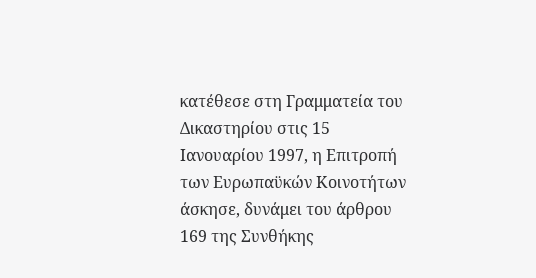κατέθεσε στη Γραμματεία του Δικαστηρίου στις 15 Ιανουαρίου 1997, η Επιτροπή των Ευρωπαϋκών Κοινοτήτων άσκησε, δυνάμει του άρθρου 169 της Συνθήκης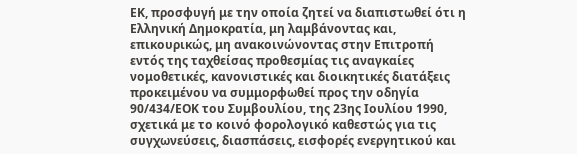ΕΚ, προσφυγή με την οποία ζητεί να διαπιστωθεί ότι η Ελληνική Δημοκρατία, μη λαμβάνοντας και, επικουρικώς, μη ανακοινώνοντας στην Επιτροπή εντός της ταχθείσας προθεσμίας τις αναγκαίες νομοθετικές, κανονιστικές και διοικητικές διατάξεις προκειμένου να συμμορφωθεί προς την οδηγία 90/434/ΕΟΚ του Συμβουλίου, της 23ης Ιουλίου 1990, σχετικά με το κοινό φορολογικό καθεστώς για τις συγχωνεύσεις, διασπάσεις, εισφορές ενεργητικού και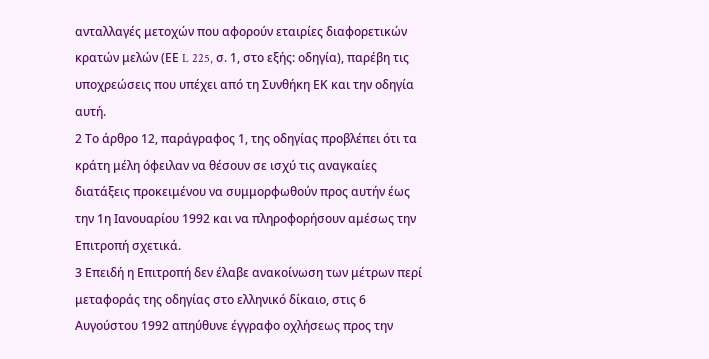ανταλλαγές μετοχών που αφορούν εταιρίες διαφορετικών κρατών μελών (ΕΕ L 225, σ. 1, στο εξής: οδηγία), παρέβη τις υποχρεώσεις που υπέχει από τη Συνθήκη ΕΚ και την οδηγία αυτή.
2 Το άρθρο 12, παράγραφος 1, της οδηγίας προβλέπει ότι τα κράτη μέλη όφειλαν να θέσουν σε ισχύ τις αναγκαίες διατάξεις προκειμένου να συμμορφωθούν προς αυτήν έως την 1η Ιανουαρίου 1992 και να πληροφορήσουν αμέσως την Επιτροπή σχετικά.
3 Επειδή η Επιτροπή δεν έλαβε ανακοίνωση των μέτρων περί μεταφοράς της οδηγίας στο ελληνικό δίκαιο, στις 6 Αυγούστου 1992 απηύθυνε έγγραφο οχλήσεως προς την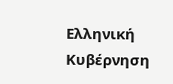Ελληνική Κυβέρνηση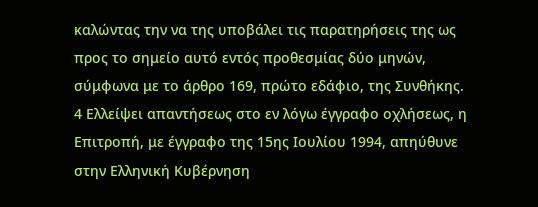καλώντας την να της υποβάλει τις παρατηρήσεις της ως προς το σημείο αυτό εντός προθεσμίας δύο μηνών, σύμφωνα με το άρθρο 169, πρώτο εδάφιο, της Συνθήκης.
4 Ελλείψει απαντήσεως στο εν λόγω έγγραφο οχλήσεως, η Επιτροπή, με έγγραφο της 15ης Ιουλίου 1994, απηύθυνε στην Ελληνική Κυβέρνηση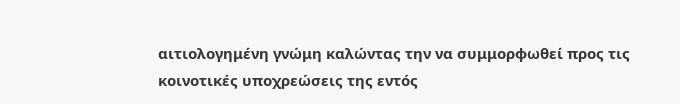αιτιολογημένη γνώμη καλώντας την να συμμορφωθεί προς τις κοινοτικές υποχρεώσεις της εντός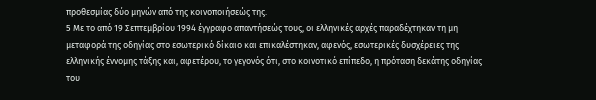προθεσμίας δύο μηνών από της κοινοποιήσεώς της.
5 Με το από 19 Σεπτεμβρίου 1994 έγγραφο απαντήσεώς τους, οι ελληνικές αρχές παραδέχτηκαν τη μη μεταφορά της οδηγίας στο εσωτερικό δίκαιο και επικαλέστηκαν, αφενός, εσωτερικές δυσχέρειες της ελληνικής έννομης τάξης και, αφετέρου, το γεγονός ότι, στο κοινοτικό επίπεδο, η πρόταση δεκάτης οδηγίας του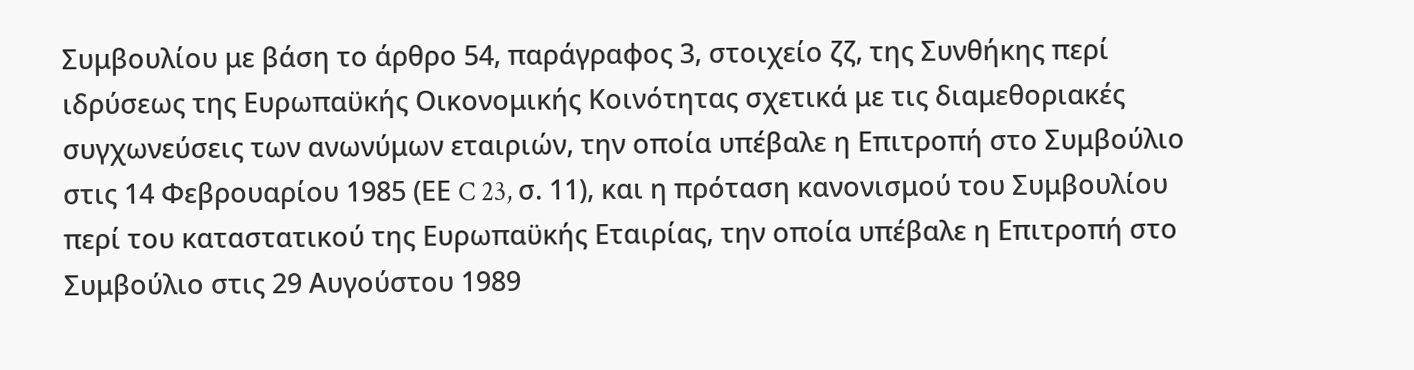Συμβουλίου με βάση το άρθρο 54, παράγραφος 3, στοιχείο ζζ, της Συνθήκης περί ιδρύσεως της Ευρωπαϋκής Οικονομικής Κοινότητας σχετικά με τις διαμεθοριακές συγχωνεύσεις των ανωνύμων εταιριών, την οποία υπέβαλε η Επιτροπή στο Συμβούλιο στις 14 Φεβρουαρίου 1985 (ΕΕ C 23, σ. 11), και η πρόταση κανονισμού του Συμβουλίου περί του καταστατικού της Ευρωπαϋκής Εταιρίας, την οποία υπέβαλε η Επιτροπή στο Συμβούλιο στις 29 Αυγούστου 1989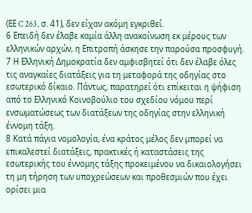(ΕΕ C 263, σ. 41), δεν είχαν ακόμη εγκριθεί.
6 Επειδή δεν έλαβε καμία άλλη ανακοίνωση εκ μέρους των ελληνικών αρχών, η Επιτροπή άσκησε την παρούσα προσφυγή.
7 Η Ελληνική Δημοκρατία δεν αμφισβητεί ότι δεν έλαβε όλες τις αναγκαίες διατάξεις για τη μεταφορά της οδηγίας στο εσωτερικό δίκαιο. Πάντως, παρατηρεί ότι επίκειται η ψήφιση από το Ελληνικό Κοινοβούλιο του σχεδίου νόμου περί ενσωματώσεως των διατάξεων της οδηγίας στην ελληνική έννομη τάξη.
8 Κατά πάγια νομολογία, ένα κράτος μέλος δεν μπορεί να επικαλεστεί διατάξεις, πρακτικές ή καταστάσεις της εσωτερικής του έννομης τάξης προκειμένου να δικαιολογήσει τη μη τήρηση των υποχρεώσεων και προθεσμιών που έχει ορίσει μια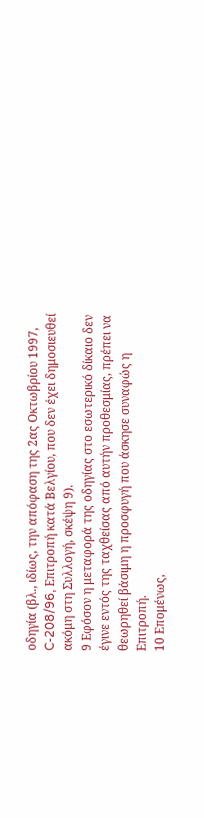οδηγία (βλ., ιδίως, την απόφαση της 2ας Οκτωβρίου 1997, C-208/96, Επιτροπή κατά Βελγίου, που δεν έχει δημοσιευθεί ακόμη στη Συλλογή, σκέψη 9).
9 Εφόσον η μεταφορά της οδηγίας στο εσωτερικό δίκαιο δεν έγινε εντός της ταχθείσας από αυτήν προθεσμίας, πρέπει να θεωρηθεί βάσιμη η προσφυγή που άσκησε συναφώς η Επιτροπή.
10 Επομένως,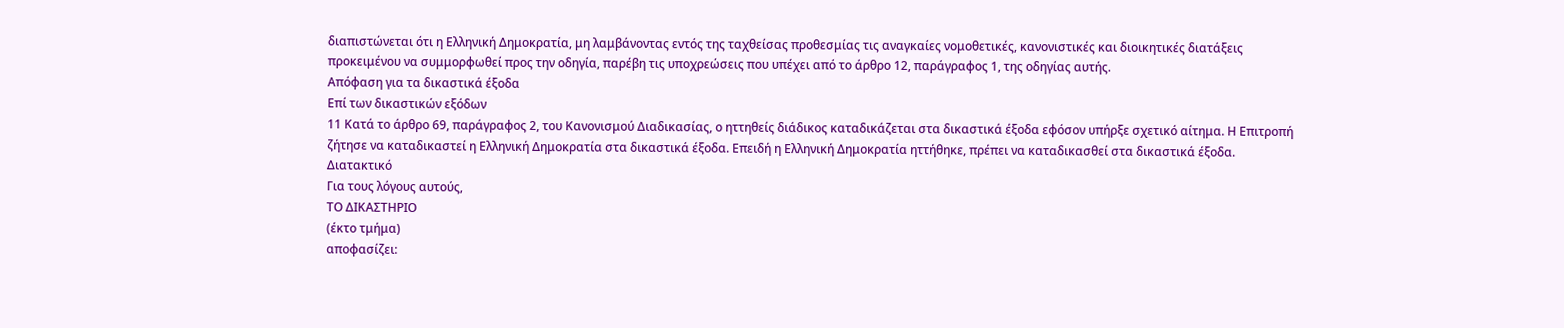διαπιστώνεται ότι η Ελληνική Δημοκρατία, μη λαμβάνοντας εντός της ταχθείσας προθεσμίας τις αναγκαίες νομοθετικές, κανονιστικές και διοικητικές διατάξεις προκειμένου να συμμορφωθεί προς την οδηγία, παρέβη τις υποχρεώσεις που υπέχει από το άρθρο 12, παράγραφος 1, της οδηγίας αυτής.
Απόφαση για τα δικαστικά έξοδα
Επί των δικαστικών εξόδων
11 Κατά το άρθρο 69, παράγραφος 2, του Κανονισμού Διαδικασίας, ο ηττηθείς διάδικος καταδικάζεται στα δικαστικά έξοδα εφόσον υπήρξε σχετικό αίτημα. Η Επιτροπή ζήτησε να καταδικαστεί η Ελληνική Δημοκρατία στα δικαστικά έξοδα. Επειδή η Ελληνική Δημοκρατία ηττήθηκε, πρέπει να καταδικασθεί στα δικαστικά έξοδα.
Διατακτικό
Για τους λόγους αυτούς,
ΤΟ ΔΙΚΑΣΤΗΡΙΟ
(έκτο τμήμα)
αποφασίζει: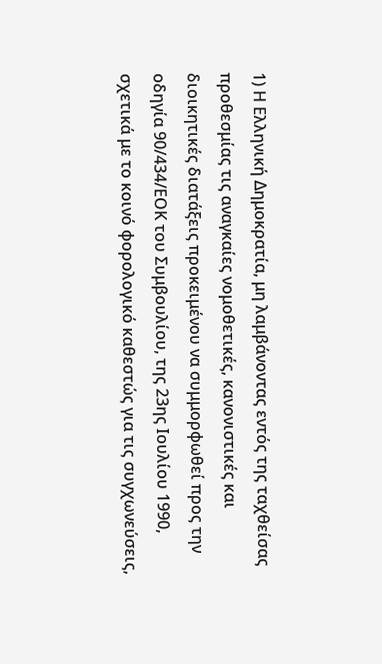1) Η Ελληνική Δημοκρατία, μη λαμβάνοντας εντός της ταχθείσας προθεσμίας τις αναγκαίες νομοθετικές, κανονιστικές και διοικητικές διατάξεις προκειμένου να συμμορφωθεί προς την οδηγία 90/434/ΕΟΚ του Συμβουλίου, της 23ης Ιουλίου 1990, σχετικά με το κοινό φορολογικό καθεστώς για τις συγχωνεύσεις,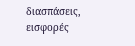διασπάσεις, εισφορές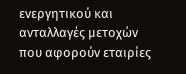ενεργητικού και ανταλλαγές μετοχών που αφορούν εταιρίες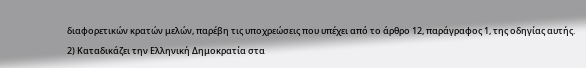διαφορετικών κρατών μελών, παρέβη τις υποχρεώσεις που υπέχει από το άρθρο 12, παράγραφος 1, της οδηγίας αυτής.
2) Καταδικάζει την Ελληνική Δημοκρατία στα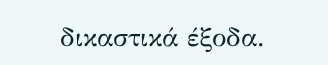δικαστικά έξοδα.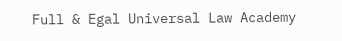Full & Egal Universal Law Academy